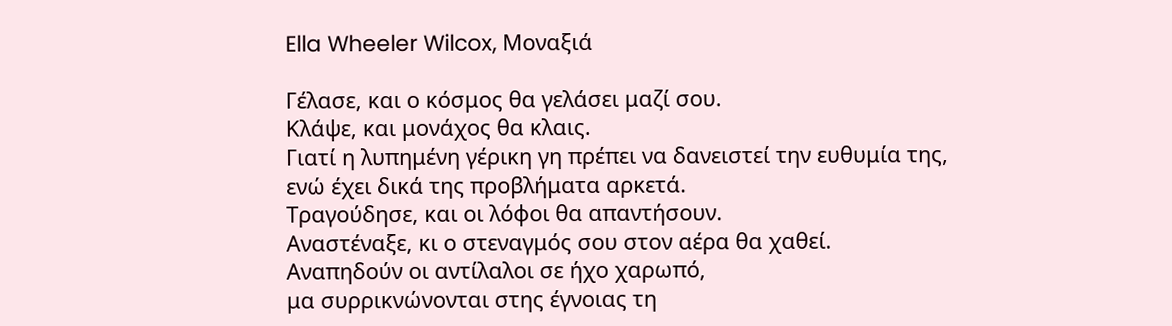Ella Wheeler Wilcox, Μοναξιά

Γέλασε, και ο κόσμος θα γελάσει μαζί σου.
Κλάψε, και μονάχος θα κλαις.
Γιατί η λυπημένη γέρικη γη πρέπει να δανειστεί την ευθυμία της,
ενώ έχει δικά της προβλήματα αρκετά.
Τραγούδησε, και οι λόφοι θα απαντήσουν.
Αναστέναξε, κι ο στεναγμός σου στον αέρα θα χαθεί.
Αναπηδούν οι αντίλαλοι σε ήχο χαρωπό,
μα συρρικνώνονται στης έγνοιας τη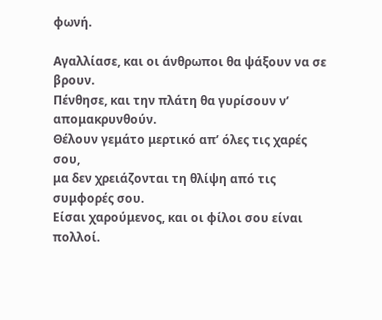φωνή.

Αγαλλίασε, και οι άνθρωποι θα ψάξουν να σε βρουν.
Πένθησε, και την πλάτη θα γυρίσουν ν’ απομακρυνθούν.
Θέλουν γεμάτο μερτικό απ’ όλες τις χαρές σου,
μα δεν χρειάζονται τη θλίψη από τις συμφορές σου.
Είσαι χαρούμενος, και οι φίλοι σου είναι πολλοί.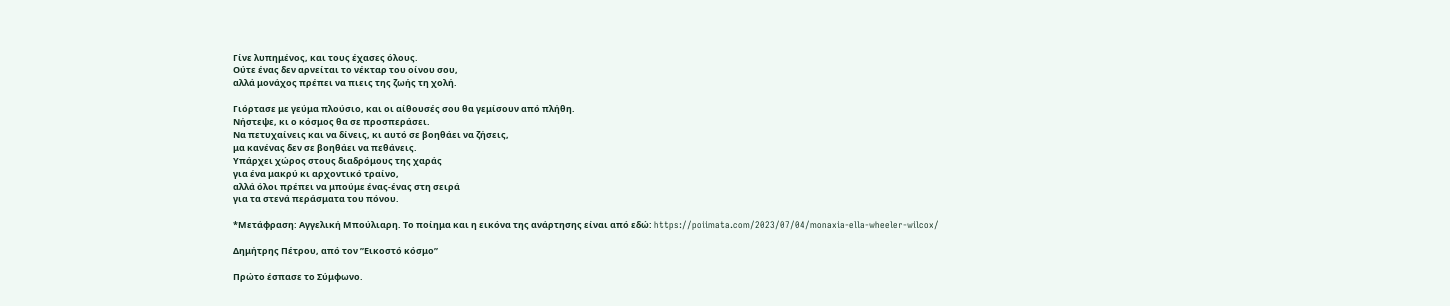Γίνε λυπημένος, και τους έχασες όλους.
Ούτε ένας δεν αρνείται το νέκταρ του οίνου σου,
αλλά μονάχος πρέπει να πιεις της ζωής τη χολή.

Γιόρτασε με γεύμα πλούσιο, και οι αίθουσές σου θα γεμίσουν από πλήθη.
Νήστεψε, κι ο κόσμος θα σε προσπεράσει.
Να πετυχαίνεις και να δίνεις, κι αυτό σε βοηθάει να ζήσεις,
μα κανένας δεν σε βοηθάει να πεθάνεις.
Υπάρχει χώρος στους διαδρόμους της χαράς
για ένα μακρύ κι αρχοντικό τραίνο,
αλλά όλοι πρέπει να μπούμε ένας-ένας στη σειρά
για τα στενά περάσματα του πόνου.

*Μετάφραση: Αγγελική Μπούλιαρη. Το ποίημα και η εικόνα της ανάρτησης είναι από εδώ: https://poiimata.com/2023/07/04/monaxia-ella-wheeler-wilcox/

Δημήτρης Πέτρου, από τον ”Εικοστό κόσμο”

Πρώτο έσπασε το Σύμφωνο.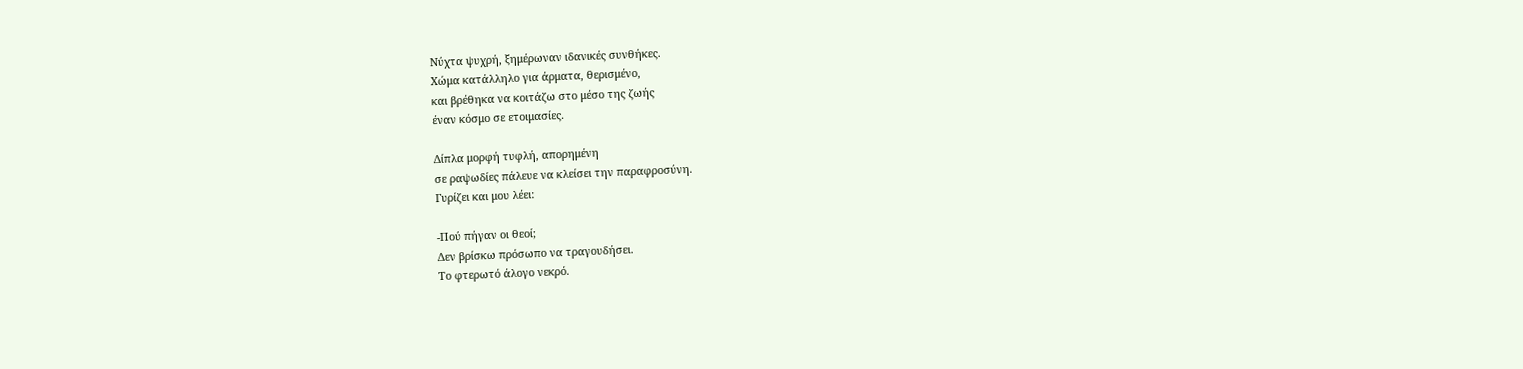Νύχτα ψυχρή, ξημέρωναν ιδανικές συνθήκες.
Χώμα κατάλληλο για άρματα, θερισμένο,
και βρέθηκα να κοιτάζω στο μέσο της ζωής
έναν κόσμο σε ετοιμασίες.

Δίπλα μορφή τυφλή, απορημένη
σε ραψωδίες πάλευε να κλείσει την παραφροσύνη.
Γυρίζει και μου λέει:

-Πού πήγαν οι θεοί;
Δεν βρίσκω πρόσωπο να τραγουδήσει.
Το φτερωτό άλογο νεκρό.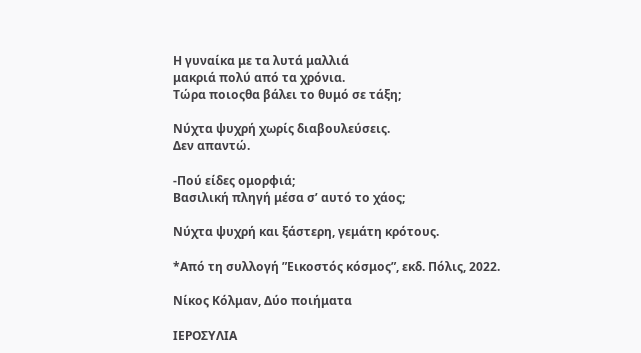Η γυναίκα με τα λυτά μαλλιά
μακριά πολύ από τα χρόνια.
Τώρα ποιοςθα βάλει το θυμό σε τάξη;

Νύχτα ψυχρή χωρίς διαβουλεύσεις.
Δεν απαντώ.

-Πού είδες ομορφιά;
Βασιλική πληγή μέσα σ’ αυτό το χάος;

Νύχτα ψυχρή και ξάστερη, γεμάτη κρότους.

*Από τη συλλογή ”Εικοστός κόσμος”, εκδ. Πόλις, 2022.

Νίκος Κόλμαν, Δύο ποιήματα

ΙΕΡΟΣΥΛΙΑ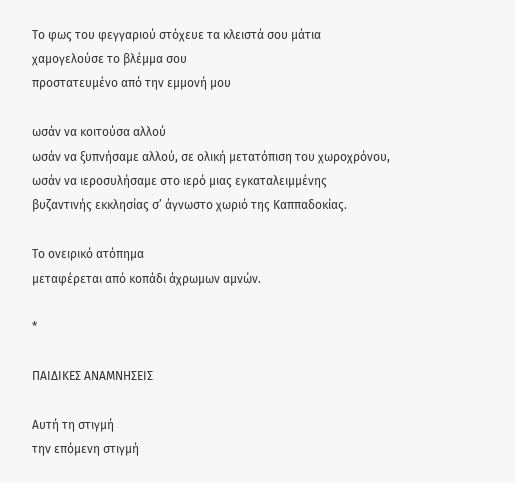Το φως του φεγγαριού στόχευε τα κλειστά σου μάτια
χαμογελούσε το βλέμμα σου
προστατευμένο από την εμμονή μου

ωσάν να κοιτούσα αλλού
ωσάν να ξυπνήσαμε αλλού, σε ολική μετατόπιση του χωροχρόνου,
ωσάν να ιεροσυλήσαμε στο ιερό μιας εγκαταλειμμένης
βυζαντινής εκκλησίας σ’ άγνωστο χωριό της Καππαδοκίας.

Το ονειρικό ατόπημα
μεταφέρεται από κοπάδι άχρωμων αμνών.

*

ΠΑΙΔΙΚΕΣ ΑΝΑΜΝΗΣΕΙΣ

Αυτή τη στιγμή
την επόμενη στιγμή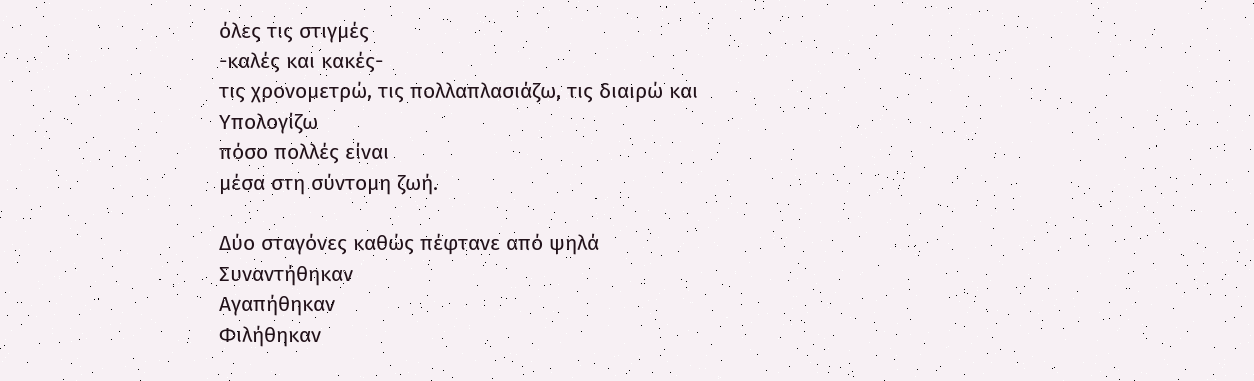όλες τις στιγμές
-καλές και κακές-
τις χρονομετρώ, τις πολλαπλασιάζω, τις διαιρώ και
Υπολογίζω
πόσο πολλές είναι
μέσα στη σύντομη ζωή.

Δύο σταγόνες καθώς πέφτανε από ψηλά
Συναντήθηκαν
Αγαπήθηκαν
Φιλήθηκαν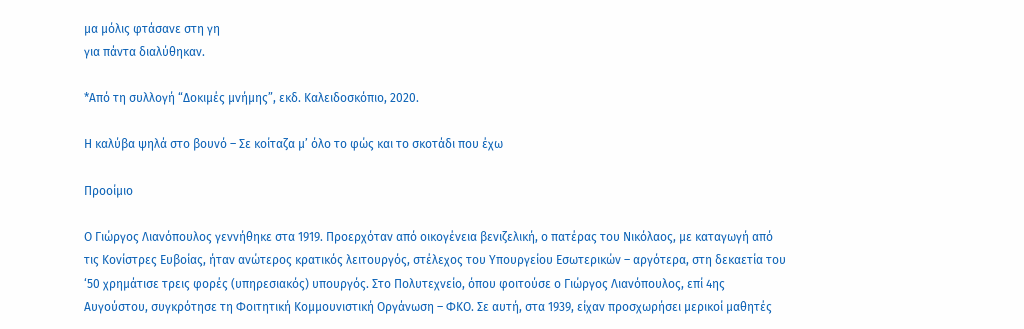μα μόλις φτάσανε στη γη
για πάντα διαλύθηκαν.

*Από τη συλλογή “Δοκιμές μνήμης”, εκδ. Καλειδοσκόπιο, 2020.

Η καλύβα ψηλά στο βουνό – Σε κοίταζα μ’ όλο το φώς και το σκοτάδι που έχω

Προοίμιο

Ο Γιώργος Λιανόπουλος γεννήθηκε στα 1919. Προερχόταν από οικογένεια βενιζελική, ο πατέρας του Νικόλαος, με καταγωγή από τις Κονίστρες Ευβοίας, ήταν ανώτερος κρατικός λειτουργός, στέλεχος του Υπουργείου Εσωτερικών – αργότερα, στη δεκαετία του ‘50 χρημάτισε τρεις φορές (υπηρεσιακός) υπουργός. Στο Πολυτεχνείο, όπου φοιτούσε ο Γιώργος Λιανόπουλος, επί 4ης Αυγούστου, συγκρότησε τη Φοιτητική Κομμουνιστική Οργάνωση – ΦΚΟ. Σε αυτή, στα 1939, είχαν προσχωρήσει μερικοί μαθητές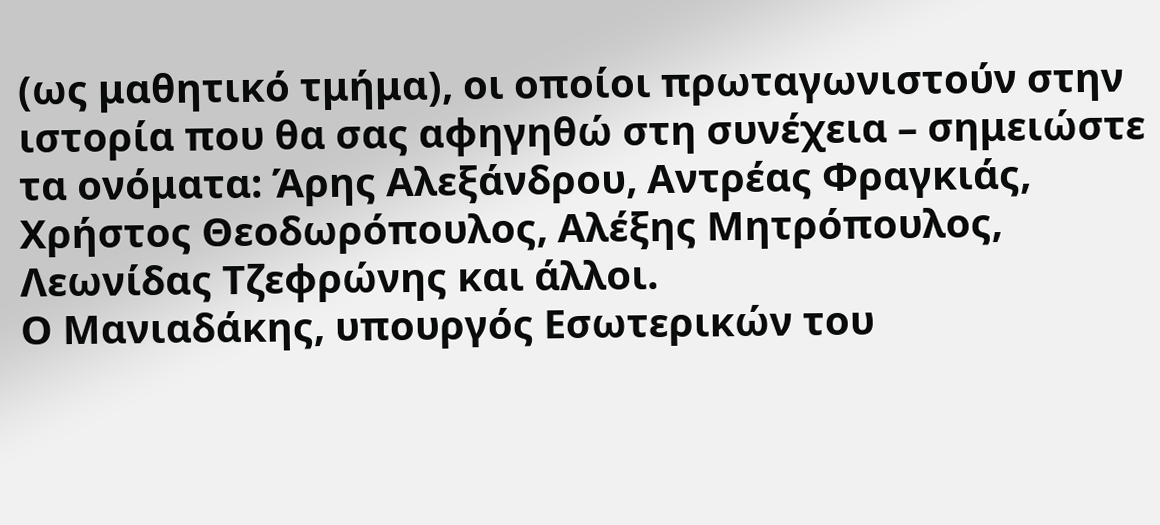(ως μαθητικό τμήμα), οι οποίοι πρωταγωνιστούν στην ιστορία που θα σας αφηγηθώ στη συνέχεια – σημειώστε τα ονόματα: Άρης Αλεξάνδρου, Αντρέας Φραγκιάς, Χρήστος Θεοδωρόπουλος, Αλέξης Μητρόπουλος, Λεωνίδας Τζεφρώνης και άλλοι.
Ο Μανιαδάκης, υπουργός Εσωτερικών του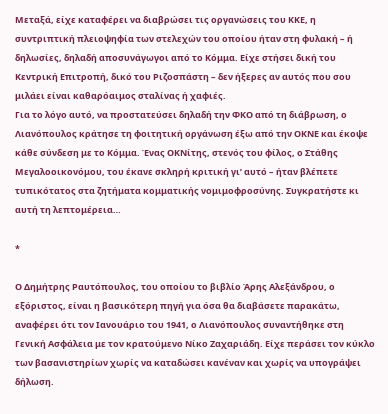Μεταξά, είχε καταφέρει να διαβρώσει τις οργανώσεις του ΚΚΕ, η συντριπτική πλειοψηφία των στελεχών του οποίου ήταν στη φυλακή – ή δηλωσίες, δηλαδή αποσυνάγωγοι από το Κόμμα. Είχε στήσει δική του Κεντρική Επιτροπή, δικό του Ριζοσπάστη – δεν ήξερες αν αυτός που σου μιλάει είναι καθαρόαιμος σταλίνας ή χαφιές.
Για το λόγο αυτό, να προστατεύσει δηλαδή την ΦΚΟ από τη διάβρωση, ο Λιανόπουλος κράτησε τη φοιτητική οργάνωση έξω από την ΟΚΝΕ και έκοψε κάθε σύνδεση με το Κόμμα. Ένας ΟΚΝίτης, στενός του φίλος, ο Στάθης Μεγαλοοικονόμου, του έκανε σκληρή κριτική γι’ αυτό – ήταν βλέπετε τυπικότατος στα ζητήματα κομματικής νομιμοφροσύνης. Συγκρατήστε κι αυτή τη λεπτομέρεια…

*

Ο Δημήτρης Ραυτόπουλος, του οποίου το βιβλίο Άρης Αλεξάνδρου, ο εξόριστος, είναι η βασικότερη πηγή για όσα θα διαβάσετε παρακάτω, αναφέρει ότι τον Ιανουάριο του 1941, ο Λιανόπουλος συναντήθηκε στη Γενική Ασφάλεια με τον κρατούμενο Νίκο Ζαχαριάδη. Είχε περάσει τον κύκλο των βασανιστηρίων χωρίς να καταδώσει κανέναν και χωρίς να υπογράψει δήλωση.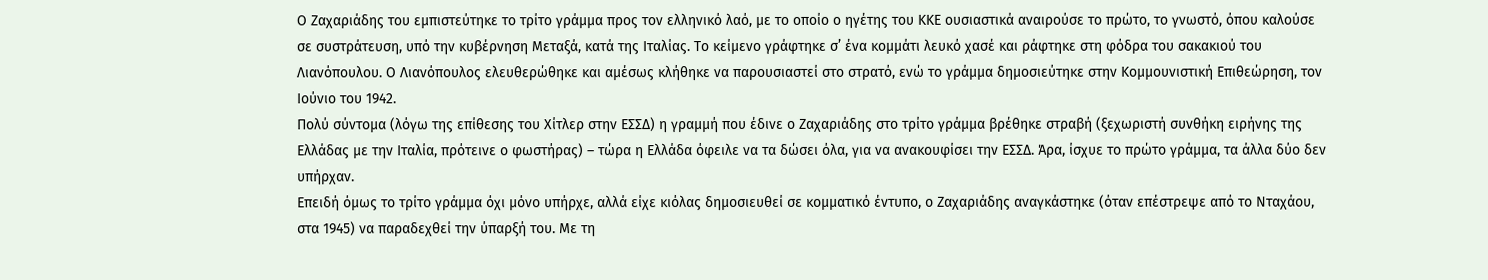Ο Ζαχαριάδης του εμπιστεύτηκε το τρίτο γράμμα προς τον ελληνικό λαό, με το οποίο ο ηγέτης του ΚΚΕ ουσιαστικά αναιρούσε το πρώτο, το γνωστό, όπου καλούσε σε συστράτευση, υπό την κυβέρνηση Μεταξά, κατά της Ιταλίας. Το κείμενο γράφτηκε σ’ ένα κομμάτι λευκό χασέ και ράφτηκε στη φόδρα του σακακιού του Λιανόπουλου. Ο Λιανόπουλος ελευθερώθηκε και αμέσως κλήθηκε να παρουσιαστεί στο στρατό, ενώ το γράμμα δημοσιεύτηκε στην Κομμουνιστική Επιθεώρηση, τον Ιούνιο του 1942.
Πολύ σύντομα (λόγω της επίθεσης του Χίτλερ στην ΕΣΣΔ) η γραμμή που έδινε ο Ζαχαριάδης στο τρίτο γράμμα βρέθηκε στραβή (ξεχωριστή συνθήκη ειρήνης της Ελλάδας με την Ιταλία, πρότεινε ο φωστήρας) – τώρα η Ελλάδα όφειλε να τα δώσει όλα, για να ανακουφίσει την ΕΣΣΔ. Άρα, ίσχυε το πρώτο γράμμα, τα άλλα δύο δεν υπήρχαν.
Επειδή όμως το τρίτο γράμμα όχι μόνο υπήρχε, αλλά είχε κιόλας δημοσιευθεί σε κομματικό έντυπο, ο Ζαχαριάδης αναγκάστηκε (όταν επέστρεψε από το Νταχάου, στα 1945) να παραδεχθεί την ύπαρξή του. Με τη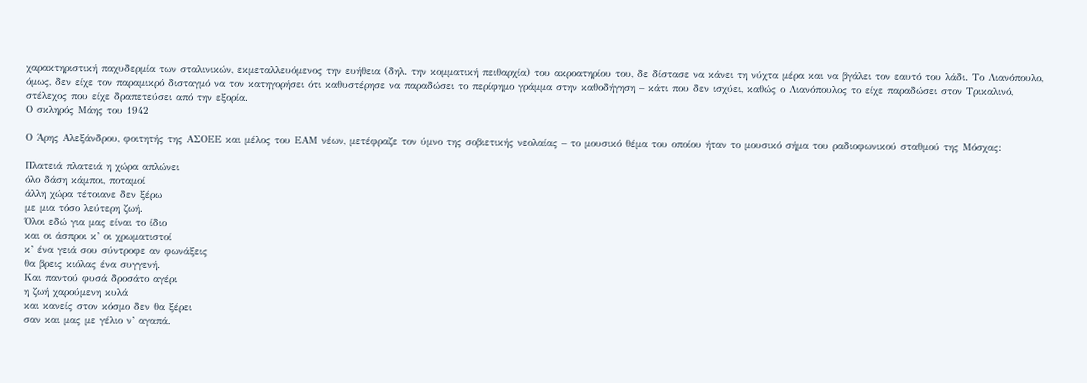χαρακτηριστική παχυδερμία των σταλινικών, εκμεταλλευόμενος την ευήθεια (δηλ. την κομματική πειθαρχία) του ακροατηρίου του, δε δίστασε να κάνει τη νύχτα μέρα και να βγάλει τον εαυτό του λάδι. Το Λιανόπουλο, όμως, δεν είχε τον παραμικρό δισταγμό να τον κατηγορήσει ότι καθυστέρησε να παραδώσει το περίφημο γράμμα στην καθοδήγηση – κάτι που δεν ισχύει, καθώς ο Λιανόπουλος το είχε παραδώσει στον Τρικαλινό, στέλεχος που είχε δραπετεύσει από την εξορία.
Ο σκληρός Μάης του 1942

Ο Άρης Αλεξάνδρου, φοιτητής της ΑΣΟΕΕ και μέλος του ΕΑΜ νέων, μετέφραζε τον ύμνο της σοβιετικής νεολαίας – το μουσικό θέμα του οποίου ήταν το μουσικό σήμα του ραδιοφωνικού σταθμού της Μόσχας:

Πλατειά πλατειά η χώρα απλώνει
όλο δάση κάμποι, ποταμοί
άλλη χώρα τέτοιανε δεν ξέρω
με μια τόσο λεύτερη ζωή.
Όλοι εδώ για μας είναι το ίδιο
και οι άσπροι κ’ οι χρωματιστοί
κ’ ένα γειά σου σύντροφε αν φωνάξεις
θα βρεις κιόλας ένα συγγενή.
Και παντού φυσά δροσάτο αγέρι
η ζωή χαρούμενη κυλά
και κανείς στον κόσμο δεν θα ξέρει
σαν και μας με γέλιο ν’ αγαπά.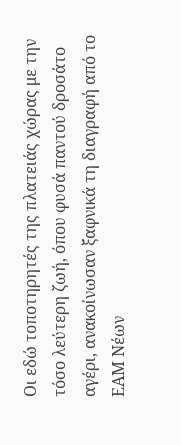Οι εδώ τοποτηρητές της πλατειάς χώρας με την τόσο λεύτερη ζωή, όπου φυσά παντού δροσάτο αγέρι, ανακοίνωσαν ξαφνικά τη διαγραφή από το ΕΑΜ Νέων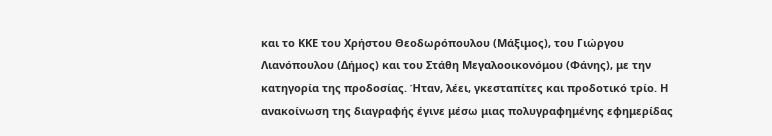και το ΚΚΕ του Χρήστου Θεοδωρόπουλου (Μάξιμος), του Γιώργου Λιανόπουλου (Δήμος) και του Στάθη Μεγαλοοικονόμου (Φάνης), με την κατηγορία της προδοσίας. Ήταν, λέει, γκεσταπίτες και προδοτικό τρίο. Η ανακοίνωση της διαγραφής έγινε μέσω μιας πολυγραφημένης εφημερίδας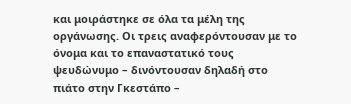και μοιράστηκε σε όλα τα μέλη της οργάνωσης. Οι τρεις αναφερόντουσαν με το όνομα και το επαναστατικό τους ψευδώνυμο – δινόντουσαν δηλαδή στο πιάτο στην Γκεστάπο –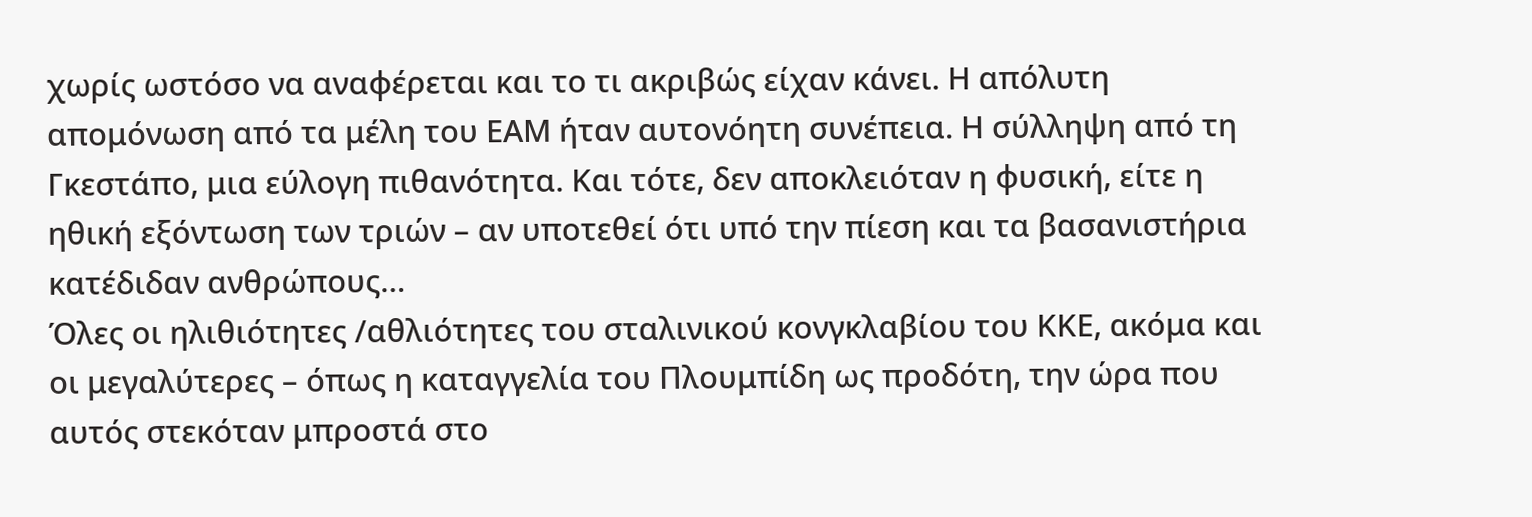χωρίς ωστόσο να αναφέρεται και το τι ακριβώς είχαν κάνει. Η απόλυτη απομόνωση από τα μέλη του ΕΑΜ ήταν αυτονόητη συνέπεια. Η σύλληψη από τη Γκεστάπο, μια εύλογη πιθανότητα. Και τότε, δεν αποκλειόταν η φυσική, είτε η ηθική εξόντωση των τριών – αν υποτεθεί ότι υπό την πίεση και τα βασανιστήρια κατέδιδαν ανθρώπους…
Όλες οι ηλιθιότητες /αθλιότητες του σταλινικού κονγκλαβίου του ΚΚΕ, ακόμα και οι μεγαλύτερες – όπως η καταγγελία του Πλουμπίδη ως προδότη, την ώρα που αυτός στεκόταν μπροστά στο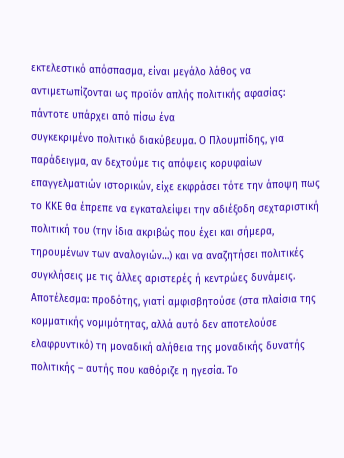εκτελεστικό απόσπασμα, είναι μεγάλο λάθος να αντιμετωπίζονται ως προϊόν απλής πολιτικής αφασίας: πάντοτε υπάρχει από πίσω ένα
συγκεκριμένο πολιτικό διακύβευμα. Ο Πλουμπίδης, για παράδειγμα, αν δεχτούμε τις απόψεις κορυφαίων επαγγελματιών ιστορικών, είχε εκφράσει τότε την άποψη πως το ΚΚΕ θα έπρεπε να εγκαταλείψει την αδιέξοδη σεχταριστική πολιτική του (την ίδια ακριβώς που έχει και σήμερα, τηρουμένων των αναλογιών…) και να αναζητήσει πολιτικές συγκλήσεις με τις άλλες αριστερές ή κεντρώες δυνάμεις. Αποτέλεσμα: προδότης, γιατί αμφισβητούσε (στα πλαίσια της κομματικής νομιμότητας, αλλά αυτό δεν αποτελούσε ελαφρυντικό) τη μοναδική αλήθεια της μοναδικής δυνατής πολιτικής – αυτής που καθόριζε η ηγεσία. Το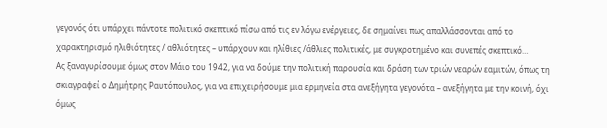γεγονός ότι υπάρχει πάντοτε πολιτικό σκεπτικό πίσω από τις εν λόγω ενέργειες, δε σημαίνει πως απαλλάσσονται από το χαρακτηρισμό ηλιθιότητες / αθλιότητες – υπάρχουν και ηλίθιες /άθλιες πολιτικές, με συγκροτημένο και συνεπές σκεπτικό…
Ας ξαναγυρίσουμε όμως στον Μάιο του 1942, για να δούμε την πολιτική παρουσία και δράση των τριών νεαρών εαμιτών, όπως τη σκιαγραφεί ο Δημήτρης Ραυτόπουλος, για να επιχειρήσουμε μια ερμηνεία στα ανεξήγητα γεγονότα – ανεξήγητα με την κοινή, όχι όμως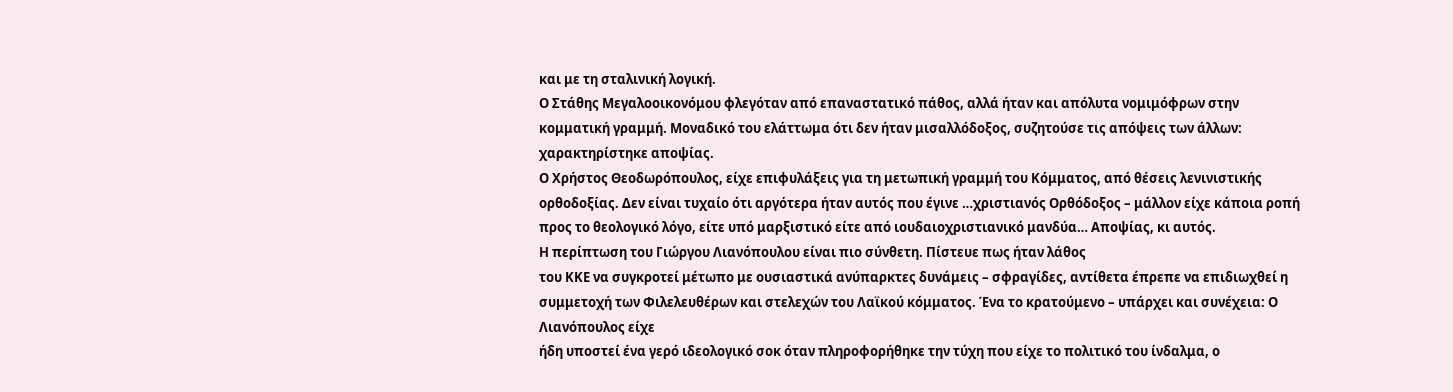και με τη σταλινική λογική.
Ο Στάθης Μεγαλοοικονόμου φλεγόταν από επαναστατικό πάθος, αλλά ήταν και απόλυτα νομιμόφρων στην κομματική γραμμή. Μοναδικό του ελάττωμα ότι δεν ήταν μισαλλόδοξος, συζητούσε τις απόψεις των άλλων: χαρακτηρίστηκε αποψίας.
Ο Χρήστος Θεοδωρόπουλος, είχε επιφυλάξεις για τη μετωπική γραμμή του Κόμματος, από θέσεις λενινιστικής ορθοδοξίας. Δεν είναι τυχαίο ότι αργότερα ήταν αυτός που έγινε …χριστιανός Ορθόδοξος – μάλλον είχε κάποια ροπή προς το θεολογικό λόγο, είτε υπό μαρξιστικό είτε από ιουδαιοχριστιανικό μανδύα… Αποψίας, κι αυτός.
Η περίπτωση του Γιώργου Λιανόπουλου είναι πιο σύνθετη. Πίστευε πως ήταν λάθος
του ΚΚΕ να συγκροτεί μέτωπο με ουσιαστικά ανύπαρκτες δυνάμεις – σφραγίδες, αντίθετα έπρεπε να επιδιωχθεί η συμμετοχή των Φιλελευθέρων και στελεχών του Λαϊκού κόμματος. Ένα το κρατούμενο – υπάρχει και συνέχεια: Ο Λιανόπουλος είχε
ήδη υποστεί ένα γερό ιδεολογικό σοκ όταν πληροφορήθηκε την τύχη που είχε το πολιτικό του ίνδαλμα, ο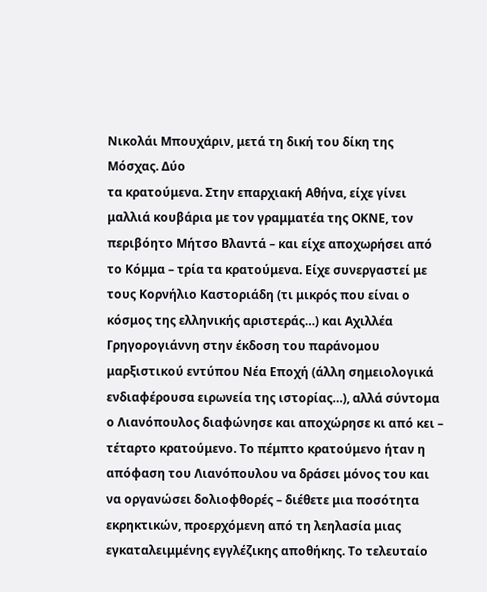Νικολάι Μπουχάριν, μετά τη δική του δίκη της Μόσχας. Δύο
τα κρατούμενα. Στην επαρχιακή Αθήνα, είχε γίνει μαλλιά κουβάρια με τον γραμματέα της ΟΚΝΕ, τον περιβόητο Μήτσο Βλαντά – και είχε αποχωρήσει από το Κόμμα – τρία τα κρατούμενα. Είχε συνεργαστεί με τους Κορνήλιο Καστοριάδη (τι μικρός που είναι ο κόσμος της ελληνικής αριστεράς…) και Αχιλλέα Γρηγορογιάννη στην έκδοση του παράνομου μαρξιστικού εντύπου Νέα Εποχή (άλλη σημειολογικά ενδιαφέρουσα ειρωνεία της ιστορίας…), αλλά σύντομα ο Λιανόπουλος διαφώνησε και αποχώρησε κι από κει – τέταρτο κρατούμενο. Το πέμπτο κρατούμενο ήταν η απόφαση του Λιανόπουλου να δράσει μόνος του και να οργανώσει δολιοφθορές – διέθετε μια ποσότητα εκρηκτικών, προερχόμενη από τη λεηλασία μιας εγκαταλειμμένης εγγλέζικης αποθήκης. Το τελευταίο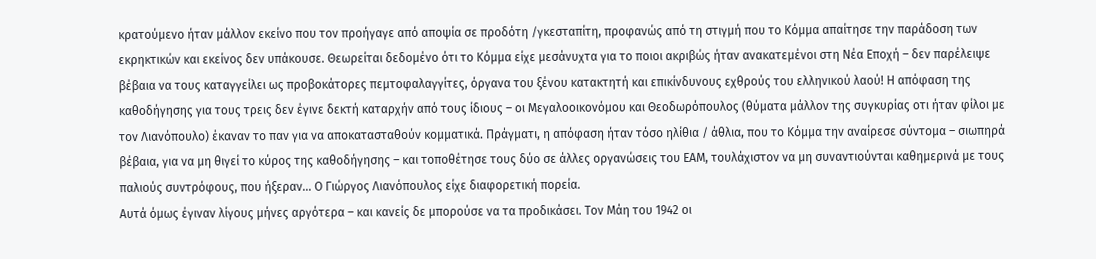κρατούμενο ήταν μάλλον εκείνο που τον προήγαγε από αποψία σε προδότη /γκεσταπίτη, προφανώς από τη στιγμή που το Κόμμα απαίτησε την παράδοση των εκρηκτικών και εκείνος δεν υπάκουσε. Θεωρείται δεδομένο ότι το Κόμμα είχε μεσάνυχτα για το ποιοι ακριβώς ήταν ανακατεμένοι στη Νέα Εποχή – δεν παρέλειψε βέβαια να τους καταγγείλει ως προβοκάτορες πεμτοφαλαγγίτες, όργανα του ξένου κατακτητή και επικίνδυνους εχθρούς του ελληνικού λαού! Η απόφαση της καθοδήγησης για τους τρεις δεν έγινε δεκτή καταρχήν από τους ίδιους – οι Μεγαλοοικονόμου και Θεοδωρόπουλος (θύματα μάλλον της συγκυρίας οτι ήταν φίλοι με τον Λιανόπουλο) έκαναν το παν για να αποκατασταθούν κομματικά. Πράγματι, η απόφαση ήταν τόσο ηλίθια / άθλια, που το Κόμμα την αναίρεσε σύντομα – σιωπηρά βέβαια, για να μη θιγεί το κύρος της καθοδήγησης – και τοποθέτησε τους δύο σε άλλες οργανώσεις του ΕΑΜ, τουλάχιστον να μη συναντιούνται καθημερινά με τους παλιούς συντρόφους, που ήξεραν… Ο Γιώργος Λιανόπουλος είχε διαφορετική πορεία.
Αυτά όμως έγιναν λίγους μήνες αργότερα – και κανείς δε μπορούσε να τα προδικάσει. Τον Μάη του 1942 οι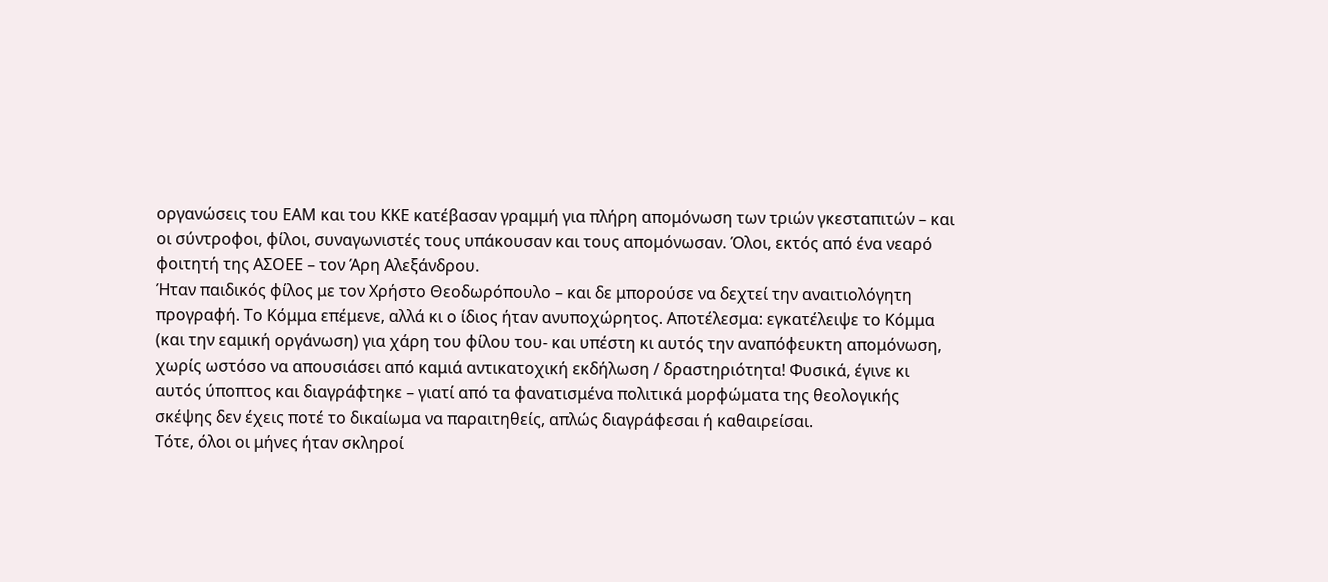οργανώσεις του ΕΑΜ και του ΚΚΕ κατέβασαν γραμμή για πλήρη απομόνωση των τριών γκεσταπιτών – και οι σύντροφοι, φίλοι, συναγωνιστές τους υπάκουσαν και τους απομόνωσαν. Όλοι, εκτός από ένα νεαρό φοιτητή της ΑΣΟΕΕ – τον Άρη Αλεξάνδρου.
Ήταν παιδικός φίλος με τον Χρήστο Θεοδωρόπουλο – και δε μπορούσε να δεχτεί την αναιτιολόγητη προγραφή. Το Κόμμα επέμενε, αλλά κι ο ίδιος ήταν ανυποχώρητος. Αποτέλεσμα: εγκατέλειψε το Κόμμα (και την εαμική οργάνωση) για χάρη του φίλου του- και υπέστη κι αυτός την αναπόφευκτη απομόνωση, χωρίς ωστόσο να απουσιάσει από καμιά αντικατοχική εκδήλωση / δραστηριότητα! Φυσικά, έγινε κι αυτός ύποπτος και διαγράφτηκε – γιατί από τα φανατισμένα πολιτικά μορφώματα της θεολογικής σκέψης δεν έχεις ποτέ το δικαίωμα να παραιτηθείς, απλώς διαγράφεσαι ή καθαιρείσαι.
Τότε, όλοι οι μήνες ήταν σκληροί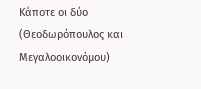Κάποτε οι δύο (Θεοδωρόπουλος και Μεγαλοοικονόμου)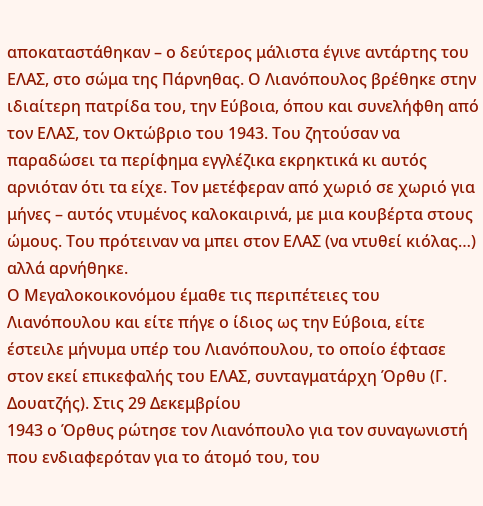αποκαταστάθηκαν – ο δεύτερος μάλιστα έγινε αντάρτης του ΕΛΑΣ, στο σώμα της Πάρνηθας. Ο Λιανόπουλος βρέθηκε στην ιδιαίτερη πατρίδα του, την Εύβοια, όπου και συνελήφθη από τον ΕΛΑΣ, τον Οκτώβριο του 1943. Του ζητούσαν να παραδώσει τα περίφημα εγγλέζικα εκρηκτικά κι αυτός αρνιόταν ότι τα είχε. Τον μετέφεραν από χωριό σε χωριό για μήνες – αυτός ντυμένος καλοκαιρινά, με μια κουβέρτα στους ώμους. Του πρότειναν να μπει στον ΕΛΑΣ (να ντυθεί κιόλας…) αλλά αρνήθηκε.
Ο Μεγαλοκοικονόμου έμαθε τις περιπέτειες του Λιανόπουλου και είτε πήγε ο ίδιος ως την Εύβοια, είτε έστειλε μήνυμα υπέρ του Λιανόπουλου, το οποίο έφτασε στον εκεί επικεφαλής του ΕΛΑΣ, συνταγματάρχη Όρθυ (Γ. Δουατζής). Στις 29 Δεκεμβρίου
1943 ο Όρθυς ρώτησε τον Λιανόπουλο για τον συναγωνιστή που ενδιαφερόταν για το άτομό του, του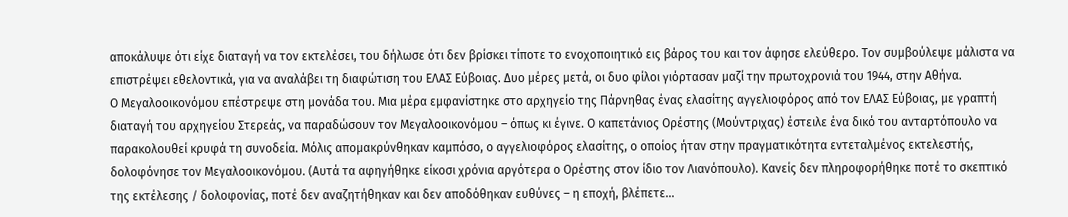αποκάλυψε ότι είχε διαταγή να τον εκτελέσει, του δήλωσε ότι δεν βρίσκει τίποτε το ενοχοποιητικό εις βάρος του και τον άφησε ελεύθερο. Τον συμβούλεψε μάλιστα να επιστρέψει εθελοντικά, για να αναλάβει τη διαφώτιση του ΕΛΑΣ Εύβοιας. Δυο μέρες μετά, οι δυο φίλοι γιόρτασαν μαζί την πρωτοχρονιά του 1944, στην Αθήνα.
Ο Μεγαλοοικονόμου επέστρεψε στη μονάδα του. Μια μέρα εμφανίστηκε στο αρχηγείο της Πάρνηθας ένας ελασίτης αγγελιοφόρος από τον ΕΛΑΣ Εύβοιας, με γραπτή διαταγή του αρχηγείου Στερεάς, να παραδώσουν τον Μεγαλοοικονόμου – όπως κι έγινε. Ο καπετάνιος Ορέστης (Μούντριχας) έστειλε ένα δικό του ανταρτόπουλο να παρακολουθεί κρυφά τη συνοδεία. Μόλις απομακρύνθηκαν καμπόσο, ο αγγελιοφόρος ελασίτης, ο οποίος ήταν στην πραγματικότητα εντεταλμένος εκτελεστής, δολοφόνησε τον Μεγαλοοικονόμου. (Αυτά τα αφηγήθηκε είκοσι χρόνια αργότερα ο Ορέστης στον ίδιο τον Λιανόπουλο). Κανείς δεν πληροφορήθηκε ποτέ το σκεπτικό της εκτέλεσης / δολοφονίας, ποτέ δεν αναζητήθηκαν και δεν αποδόθηκαν ευθύνες – η εποχή, βλέπετε…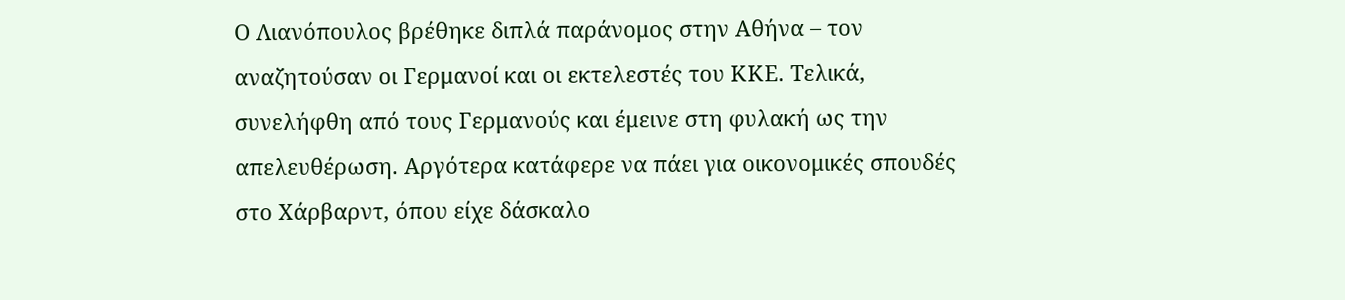Ο Λιανόπουλος βρέθηκε διπλά παράνομος στην Αθήνα – τον αναζητούσαν οι Γερμανοί και οι εκτελεστές του ΚΚΕ. Τελικά, συνελήφθη από τους Γερμανούς και έμεινε στη φυλακή ως την απελευθέρωση. Αργότερα κατάφερε να πάει για οικονομικές σπουδές στο Χάρβαρντ, όπου είχε δάσκαλο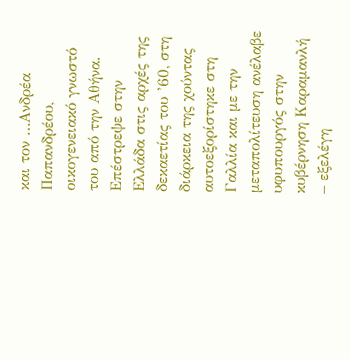και τον …Ανδρέα Παπανδρέου, οικογενειακό γνωστό του από την Αθήνα. Επέστρεψε στην Ελλάδα στις αρχές της δεκαετίας του ’60, στη διάρκεια της χούντας αυτοεξορίστηκε στη Γαλλία και με την μεταπολίτευση ανέλαβε υφυπουργός στην κυβέρνηση Καραμανλή – εξελέγη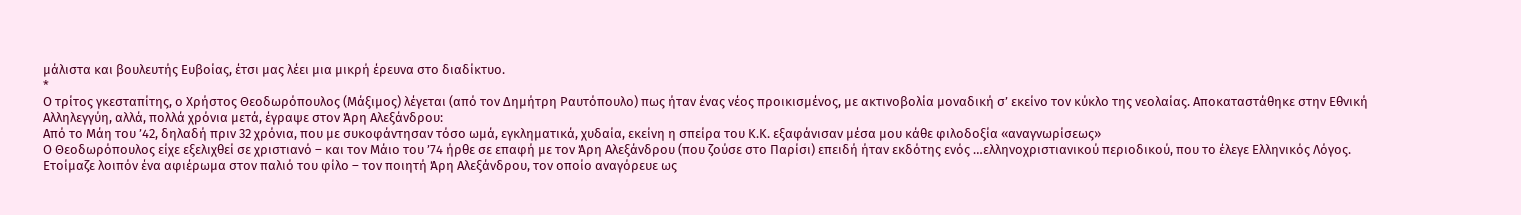μάλιστα και βουλευτής Ευβοίας, έτσι μας λέει μια μικρή έρευνα στο διαδίκτυο.
*
Ο τρίτος γκεσταπίτης, ο Χρήστος Θεοδωρόπουλος (Μάξιμος) λέγεται (από τον Δημήτρη Ραυτόπουλο) πως ήταν ένας νέος προικισμένος, με ακτινοβολία μοναδική σ’ εκείνο τον κύκλο της νεολαίας. Αποκαταστάθηκε στην Εθνική Αλληλεγγύη, αλλά, πολλά χρόνια μετά, έγραψε στον Άρη Αλεξάνδρου:
Από το Μάη του ’42, δηλαδή πριν 32 χρόνια, που με συκοφάντησαν τόσο ωμά, εγκληματικά, χυδαία, εκείνη η σπείρα του Κ.Κ. εξαφάνισαν μέσα μου κάθε φιλοδοξία «αναγνωρίσεως»
Ο Θεοδωρόπουλος είχε εξελιχθεί σε χριστιανό – και τον Μάιο του ’74 ήρθε σε επαφή με τον Άρη Αλεξάνδρου (που ζούσε στο Παρίσι) επειδή ήταν εκδότης ενός …ελληνοχριστιανικού περιοδικού, που το έλεγε Ελληνικός Λόγος. Ετοίμαζε λοιπόν ένα αφιέρωμα στον παλιό του φίλο – τον ποιητή Άρη Αλεξάνδρου, τον οποίο αναγόρευε ως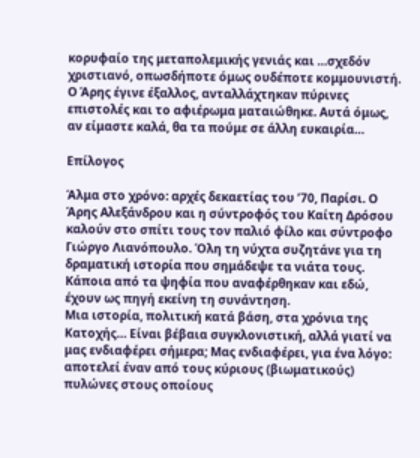κορυφαίο της μεταπολεμικής γενιάς και …σχεδόν χριστιανό, οπωσδήποτε όμως ουδέποτε κομμουνιστή. Ο Άρης έγινε έξαλλος, ανταλλάχτηκαν πύρινες επιστολές και το αφιέρωμα ματαιώθηκε. Αυτά όμως, αν είμαστε καλά, θα τα πούμε σε άλλη ευκαιρία…

Επίλογος

Άλμα στο χρόνο: αρχές δεκαετίας του ’70, Παρίσι. Ο Άρης Αλεξάνδρου και η σύντροφός του Καίτη Δρόσου καλούν στο σπίτι τους τον παλιό φίλο και σύντροφο Γιώργο Λιανόπουλο. Όλη τη νύχτα συζητάνε για τη δραματική ιστορία που σημάδεψε τα νιάτα τους. Κάποια από τα ψηφία που αναφέρθηκαν και εδώ, έχουν ως πηγή εκείνη τη συνάντηση.
Μια ιστορία, πολιτική κατά βάση, στα χρόνια της Κατοχής… Είναι βέβαια συγκλονιστική, αλλά γιατί να μας ενδιαφέρει σήμερα; Μας ενδιαφέρει, για ένα λόγο: αποτελεί έναν από τους κύριους (βιωματικούς) πυλώνες στους οποίους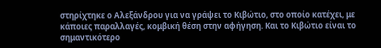στηρίχτηκε ο Αλεξάνδρου για να γράψει το Κιβώτιο, στο οποίο κατέχει, με κάποιες παραλλαγές, κομβική θέση στην αφήγηση. Και το Κιβώτιο είναι το σημαντικότερο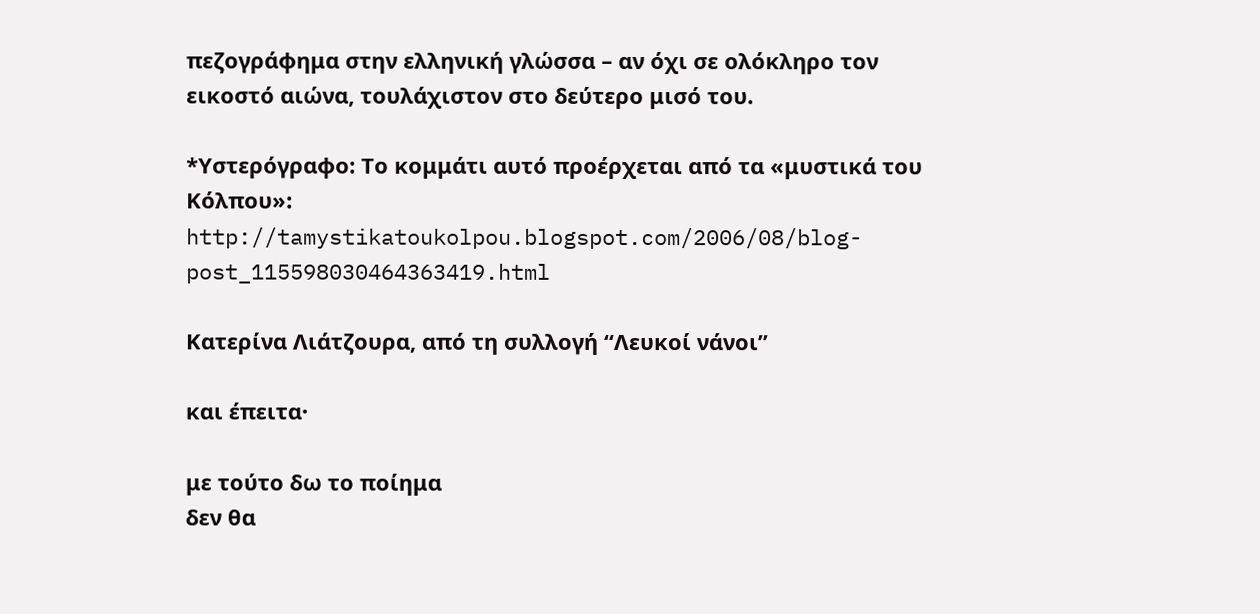πεζογράφημα στην ελληνική γλώσσα – αν όχι σε ολόκληρο τον εικοστό αιώνα, τουλάχιστον στο δεύτερο μισό του.

*Υστερόγραφο: Το κομμάτι αυτό προέρχεται από τα «μυστικά του Κόλπου»:
http://tamystikatoukolpou.blogspot.com/2006/08/blog-post_115598030464363419.html

Κατερίνα Λιάτζουρα, από τη συλλογή “Λευκοί νάνοι”

και έπειτα·

με τούτο δω το ποίημα
δεν θα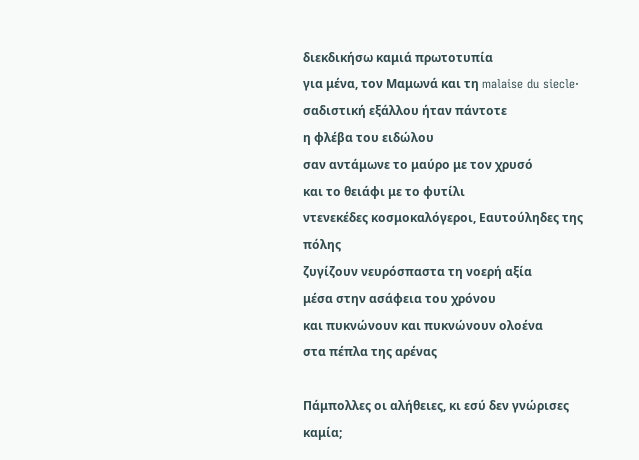διεκδικήσω καμιά πρωτοτυπία
για μένα, τον Μαμωνά και τη malaise du siecle·
σαδιστική εξάλλου ήταν πάντοτε
η φλέβα του ειδώλου
σαν αντάμωνε το μαύρο με τον χρυσό
και το θειάφι με το φυτίλι
ντενεκέδες κοσμοκαλόγεροι, Εαυτούληδες της πόλης
ζυγίζουν νευρόσπαστα τη νοερή αξία
μέσα στην ασάφεια του χρόνου
και πυκνώνουν και πυκνώνουν ολοένα
στα πέπλα της αρένας

Πάμπολλες οι αλήθειες, κι εσύ δεν γνώρισες καμία;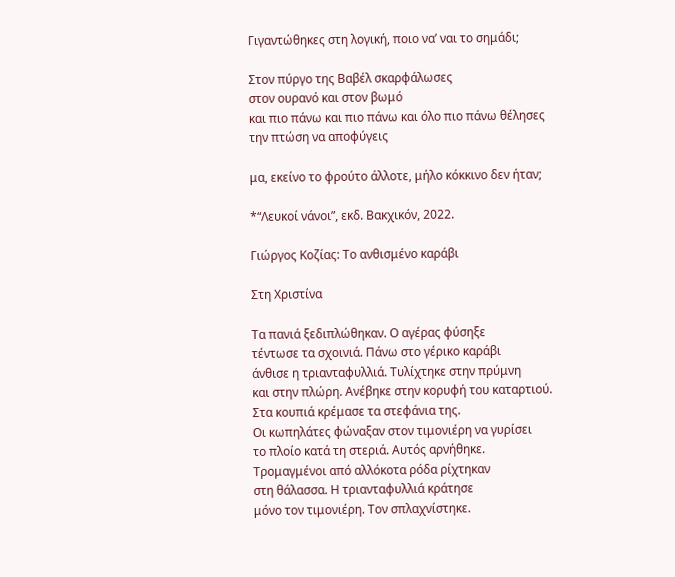Γιγαντώθηκες στη λογική, ποιο να’ ναι το σημάδι;

Στον πύργο της Βαβέλ σκαρφάλωσες
στον ουρανό και στον βωμό
και πιο πάνω και πιο πάνω και όλο πιο πάνω θέλησες
την πτώση να αποφύγεις

μα, εκείνο το φρούτο άλλοτε, μήλο κόκκινο δεν ήταν;

*“Λευκοί νάνοι”, εκδ. Βακχικόν, 2022.

Γιώργος Κοζίας: Το ανθισμένο καράβι

Στη Χριστίνα

Τα πανιά ξεδιπλώθηκαν. Ο αγέρας φύσηξε
τέντωσε τα σχοινιά. Πάνω στο γέρικο καράβι
άνθισε η τριανταφυλλιά. Τυλίχτηκε στην πρύμνη
και στην πλώρη. Ανέβηκε στην κορυφή του καταρτιού.
Στα κουπιά κρέμασε τα στεφάνια της.
Οι κωπηλάτες φώναξαν στον τιμονιέρη να γυρίσει
το πλοίο κατά τη στεριά. Αυτός αρνήθηκε.
Τρομαγμένοι από αλλόκοτα ρόδα ρίχτηκαν
στη θάλασσα. Η τριανταφυλλιά κράτησε
μόνο τον τιμονιέρη. Τον σπλαχνίστηκε.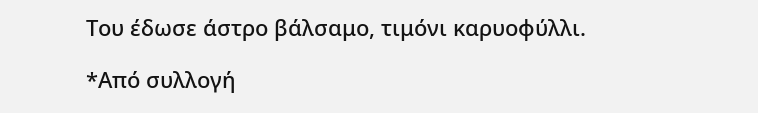Του έδωσε άστρο βάλσαμο, τιμόνι καρυοφύλλι.

*Από συλλογή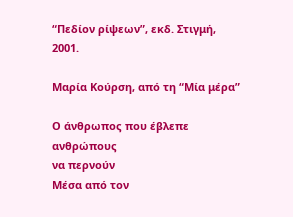“Πεδίον ρίψεων”, εκδ. Στιγμή, 2001.

Μαρία Κούρση, από τη “Μία μέρα”

Ο άνθρωπος που έβλεπε ανθρώπους
να περνούν
Μέσα από τον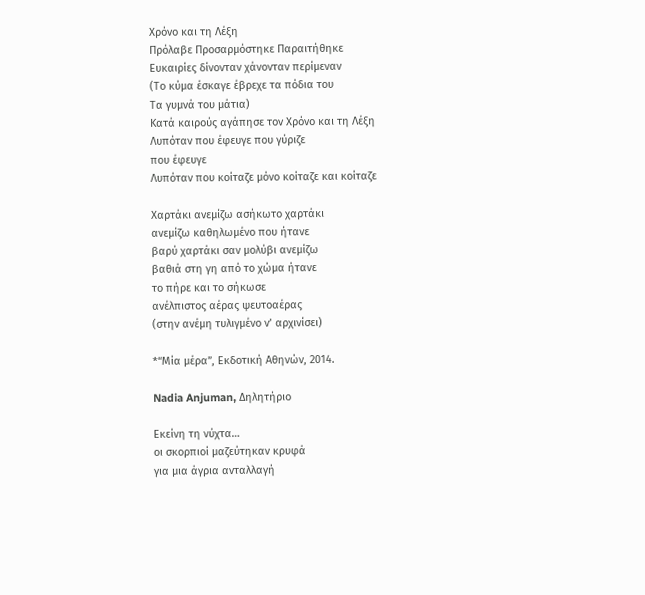Χρόνο και τη Λέξη
Πρόλαβε Προσαρμόστηκε Παραιτήθηκε
Ευκαιρίες δίνονταν χάνονταν περίμεναν
(Το κύμα έσκαγε έβρεχε τα πόδια του
Τα γυμνά του μάτια)
Κατά καιρούς αγάπησε τον Χρόνο και τη Λέξη
Λυπόταν που έφευγε που γύριζε
που έφευγε
Λυπόταν που κοίταζε μόνο κοίταζε και κοίταζε

Χαρτάκι ανεμίζω ασήκωτο χαρτάκι
ανεμίζω καθηλωμένο που ήτανε
βαρύ χαρτάκι σαν μολύβι ανεμίζω
βαθιά στη γη από το χώμα ήτανε
το πήρε και το σήκωσε
ανέλπιστος αέρας ψευτοαέρας
(στην ανέμη τυλιγμένο ν’ αρχινίσει)

*“Μία μέρα”, Εκδοτική Αθηνών, 2014.

Nadia Anjuman, Δηλητήριο

Εκείνη τη νύχτα…
οι σκορπιοί μαζεύτηκαν κρυφά
για μια άγρια ανταλλαγή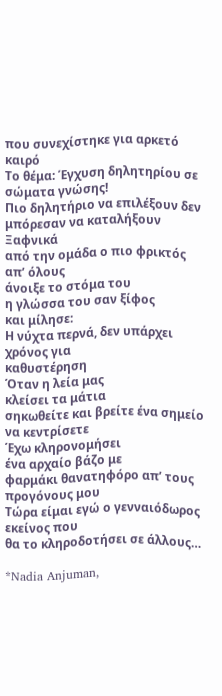που συνεχίστηκε για αρκετό καιρό
Το θέμα: Έγχυση δηλητηρίου σε σώματα γνώσης!
Πιο δηλητήριο να επιλέξουν δεν
μπόρεσαν να καταλήξουν
Ξαφνικά
από την ομάδα ο πιο φρικτός απ’ όλους
άνοιξε το στόμα του
η γλώσσα του σαν ξίφος
και μίλησε:
Η νύχτα περνά, δεν υπάρχει χρόνος για
καθυστέρηση
Όταν η λεία μας
κλείσει τα μάτια
σηκωθείτε και βρείτε ένα σημείο να κεντρίσετε
Έχω κληρονομήσει
ένα αρχαίο βάζο με
φαρμάκι θανατηφόρο απ’ τους προγόνους μου
Τώρα είμαι εγώ ο γενναιόδωρος εκείνος που
θα το κληροδοτήσει σε άλλους…

*Nadia Anjuman,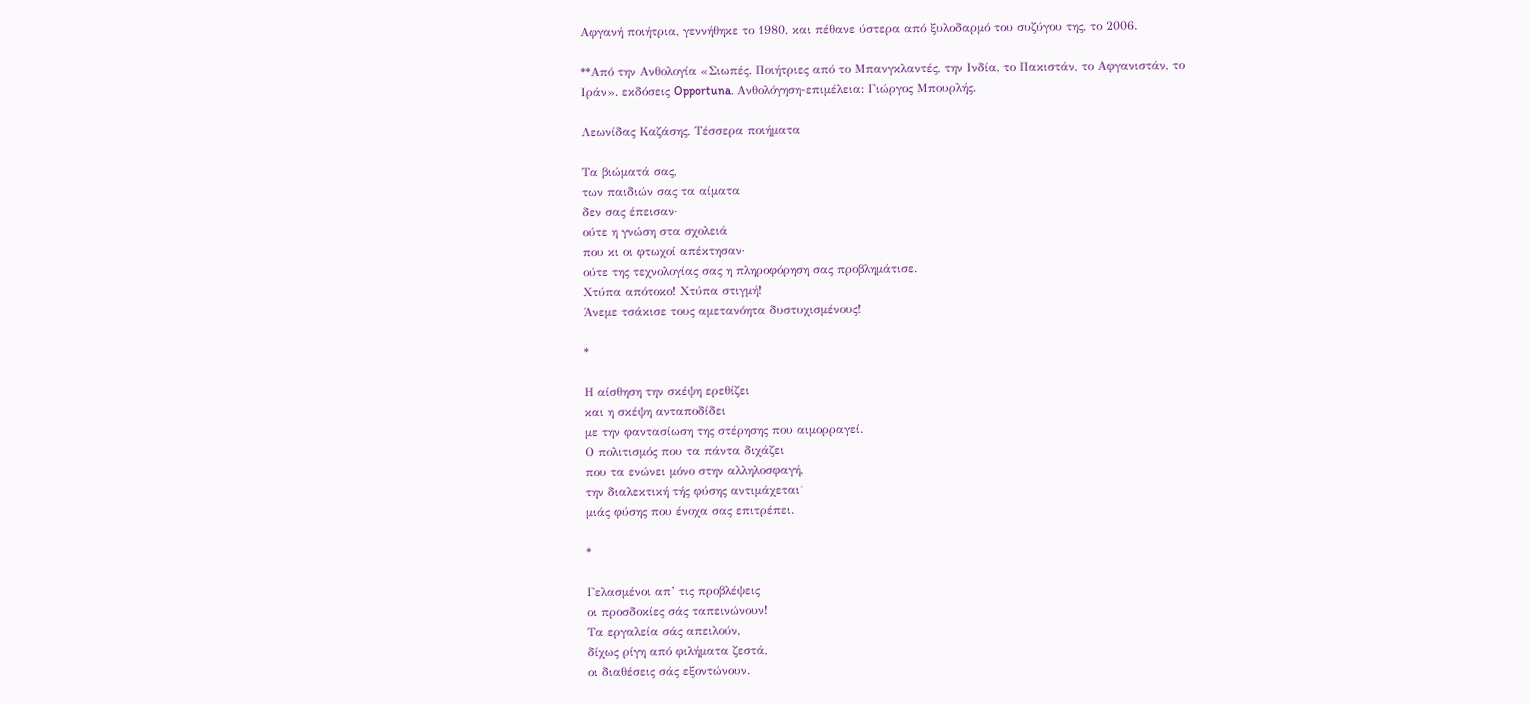Αφγανή ποιήτρια, γεννήθηκε το 1980, και πέθανε ύστερα από ξυλοδαρμό του συζύγου της, το 2006.

**Από την Ανθολογία «Σιωπές. Ποιήτριες από το Μπανγκλαντές, την Ινδία, το Πακιστάν, το Αφγανιστάν, το Ιράν». εκδόσεις Opportuna. Ανθολόγηση-επιμέλεια: Γιώργος Μπουρλής.

Λεωνίδας Καζάσης, Τέσσερα ποιήματα

Τα βιώματά σας,
των παιδιών σας τα αίματα
δεν σας έπεισαν·
ούτε η γνώση στα σχολειά
που κι οι φτωχοί απέκτησαν·
ούτε της τεχνολογίας σας η πληροφόρηση σας προβλημάτισε.
Χτύπα απότοκο! Χτύπα στιγμή!
Άνεμε τσάκισε τους αμετανόητα δυστυχισμένους!

*

Η αίσθηση την σκέψη ερεθίζει
και η σκέψη ανταποδίδει
με την φαντασίωση της στέρησης που αιμορραγεί.
Ο πολιτισμός που τα πάντα διχάζει
που τα ενώνει μόνο στην αλληλοσφαγή,
την διαλεκτική τής φύσης αντιμάχεται˙
μιάς φύσης που ένοχα σας επιτρέπει.

*

Γελασμένοι απ’ τις προβλέψεις
οι προσδοκίες σάς ταπεινώνουν!
Τα εργαλεία σάς απειλούν,
δίχως ρίγη από φιλήματα ζεστά,
οι διαθέσεις σάς εξοντώνουν.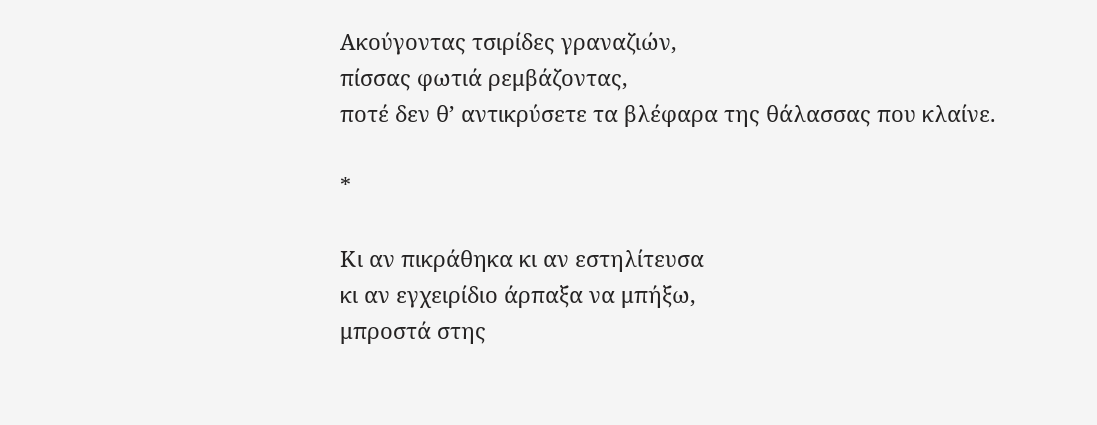Ακούγοντας τσιρίδες γραναζιών,
πίσσας φωτιά ρεμβάζοντας,
ποτέ δεν θ’ αντικρύσετε τα βλέφαρα της θάλασσας που κλαίνε.

*

Κι αν πικράθηκα κι αν εστηλίτευσα
κι αν εγχειρίδιο άρπαξα να μπήξω,
μπροστά στης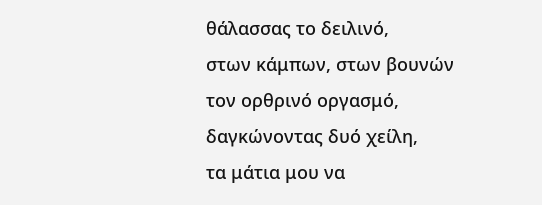θάλασσας το δειλινό,
στων κάμπων, στων βουνών τον ορθρινό οργασμό,
δαγκώνοντας δυό χείλη,
τα μάτια μου να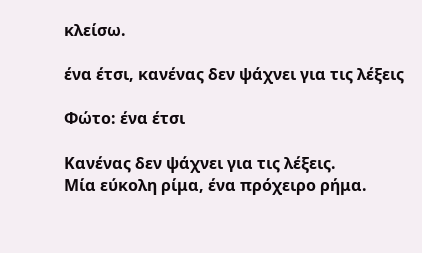κλείσω.

ένα έτσι, κανένας δεν ψάχνει για τις λέξεις

Φώτο: ένα έτσι

Κανένας δεν ψάχνει για τις λέξεις.
Μία εύκολη ρίμα, ένα πρόχειρο ρήμα.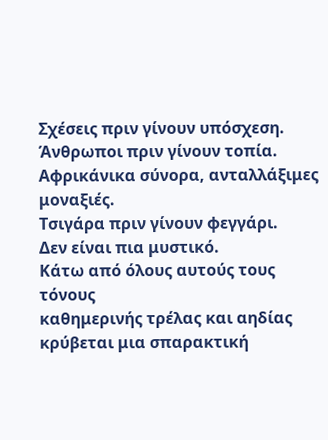Σχέσεις πριν γίνουν υπόσχεση.
Άνθρωποι πριν γίνουν τοπία.
Αφρικάνικα σύνορα, ανταλλάξιμες μοναξιές.
Τσιγάρα πριν γίνουν φεγγάρι.
Δεν είναι πια μυστικό.
Κάτω από όλους αυτούς τους τόνους
καθημερινής τρέλας και αηδίας
κρύβεται μια σπαρακτική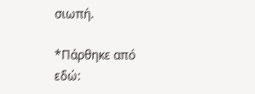σιωπή.

*Πάρθηκε από εδώ: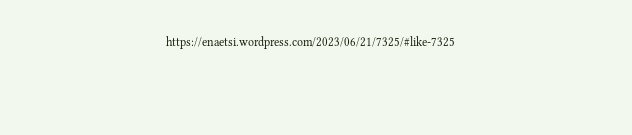https://enaetsi.wordpress.com/2023/06/21/7325/#like-7325